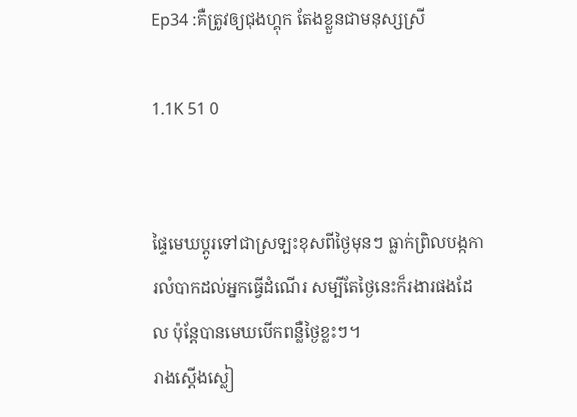Ep34 :គឺត្រូវឲ្យជុងហ្គុក តែងខ្លួនជាមនុស្សស្រី

1.1K 51 0


ផ្ទៃមេឃប្ដូរទៅជាស្រទ្បះខុសពីថ្ងៃមុនៗ ធ្លាក់ព្រិលបង្កការលំបាកដល់អ្នកធ្វេីដំណេីរ សម្បីតែថ្ងៃនេះក៏រងារផងដែល ប៉ុន្តែបានមេឃបេីកពន្លឺថ្ងៃខ្លះៗ។
រាងស្ដេីងស្លៀ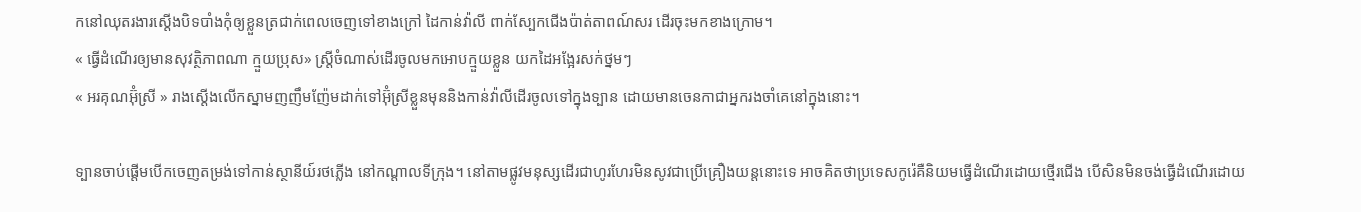កនៅឈុតរងារស្ដេីងបិទបាំងកុំឲ្យខ្លួនត្រជាក់ពេលចេញទៅខាងក្រៅ ដៃកាន់វ៉ាលី ពាក់ស្បែកជេីងប៉ាត់តាពណ៍សរ ដេីរចុះមកខាងក្រោម។
« ធ្វេីដំណេីរឲ្យមានសុវត្ថិភាពណា ក្មួយប្រុស» ស្រី្តចំណាស់ដេីរចូលមកអោបក្មួយខ្លួន យកដៃអង្អែរសក់ថ្នមៗ
« អរគុណអ៊ុំស្រី » រាងស្ដេីងលេីកស្នាមញញឹមញ៉ែមដាក់ទៅអ៊ុំស្រីខ្លួនមុននិងកាន់វ៉ាលីដេីរចូលទៅក្នុងទ្បាន ដោយមានចេនកាជាអ្នករងចាំគេនៅក្នុងនោះ។

ទ្បានចាប់ផ្ដេីមបេីកចេញតម្រង់ទៅកាន់ស្ថានីយ៍រថភ្លេីង នៅកណ្ដាលទីក្រុង។ នៅតាមផ្លូវមនុស្សដេីរជាហូរហែរមិនសូវជាប្រេីគ្រឿងយន្តនោះទេ អាចគិតថាប្រទេសកូរ៉េគឺនិយមធ្វេីដំណេីរដោយថ្មេីរជេីង បេីសិនមិនចង់ធ្វេីដំណេីរដោយ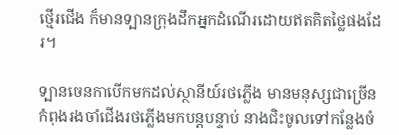ថ្មេីរជេីង ក៏មានទ្បានក្រុងដឹកអ្នកដំណេីរដោយឥតគិតថ្លៃផងដែរ។

ទ្បានចេនកាបេីកមកដល់ស្ថានីយ៍រថភ្លេីង មានមនុស្សជាច្រេីនកំពុងរងចាំជេីងរថភ្លេីងមកបន្តបន្ទាប់ នាងជិះចូលទៅកន្លែងចំ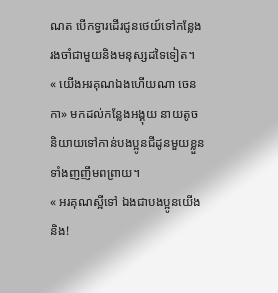ណត បេីកទ្វារដេីរជូនថេយ៍ទៅកន្លែងរងចាំជាមួយនិងមនុស្សដទៃទៀត។
« យេីងអរគុណឯងហេីយណា ចេនកា» មកដល់កន្លែងអង្គុយ នាយតូចនិយាយទៅកាន់បងប្អូនជីដូនមួយខ្លួនទាំងញញឹមពព្រាយ។
« អរគុណស្អីទៅ ឯងជាបងប្អូនយេីងនិង!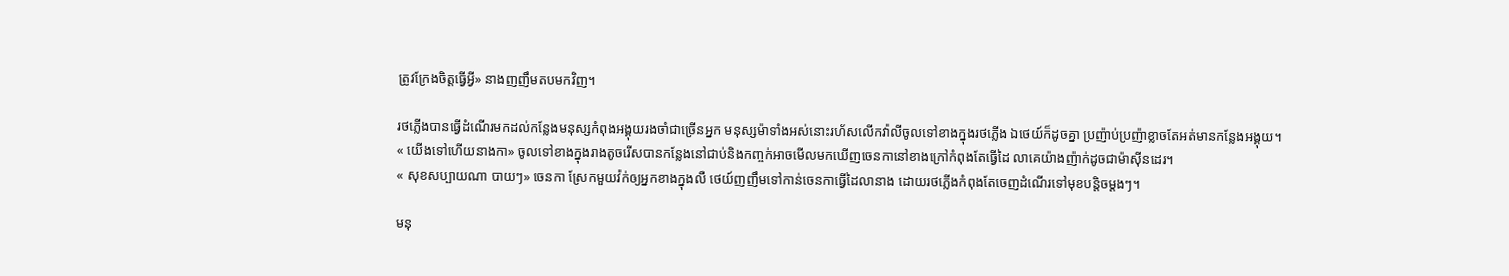ត្រូវក្រែងចិត្តធ្វេីអ្វី» នាងញញឹមតបមកវិញ។

រថភ្លេីងបានធ្វេីដំណេីរមកដល់កន្លែងមនុស្សកំពុងអង្គុយរងចាំជាច្រេីនអ្នក មនុស្សម៉ាទាំងអស់នោះរហ័សលេីកវ៉ាលីចូលទៅខាងក្នុងរថភ្លេីង ឯថេយ៍ក៏ដូចគ្នា ប្រញ៉ាប់ប្រញ៉ាខ្លាចតែអត់មានកន្លែងអង្គុយ។
« យេីងទៅហេីយនាងកា» ចូលទៅខាងក្នុងរាងតូចរេីសបានកន្លែងនៅជាប់និងកញ្ចក់អាចមេីលមកឃេីញចេនកានៅខាងក្រៅកំពុងតែធ្វេីដៃ លាគេយ៉ាងញ៉ាក់ដូចជាម៉ាសុីនដេរ។
« សុខសប្បាយណា បាយៗ» ចេនកា ស្រែកមួយវ៉ក់ឲ្យអ្នកខាងក្នុងលឺ ថេយ៍ញញឹមទៅកាន់ចេនកាធ្វេីដៃលានាង ដោយរថភ្លេីងកំពុងតែចេញដំណេីរទៅមុខបន្តិចម្ដងៗ។

មនុ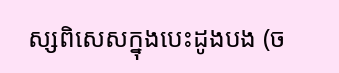ស្សពិសេសក្នុងបេះដូងបង (ច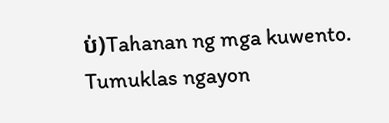ប់)Tahanan ng mga kuwento. Tumuklas ngayon